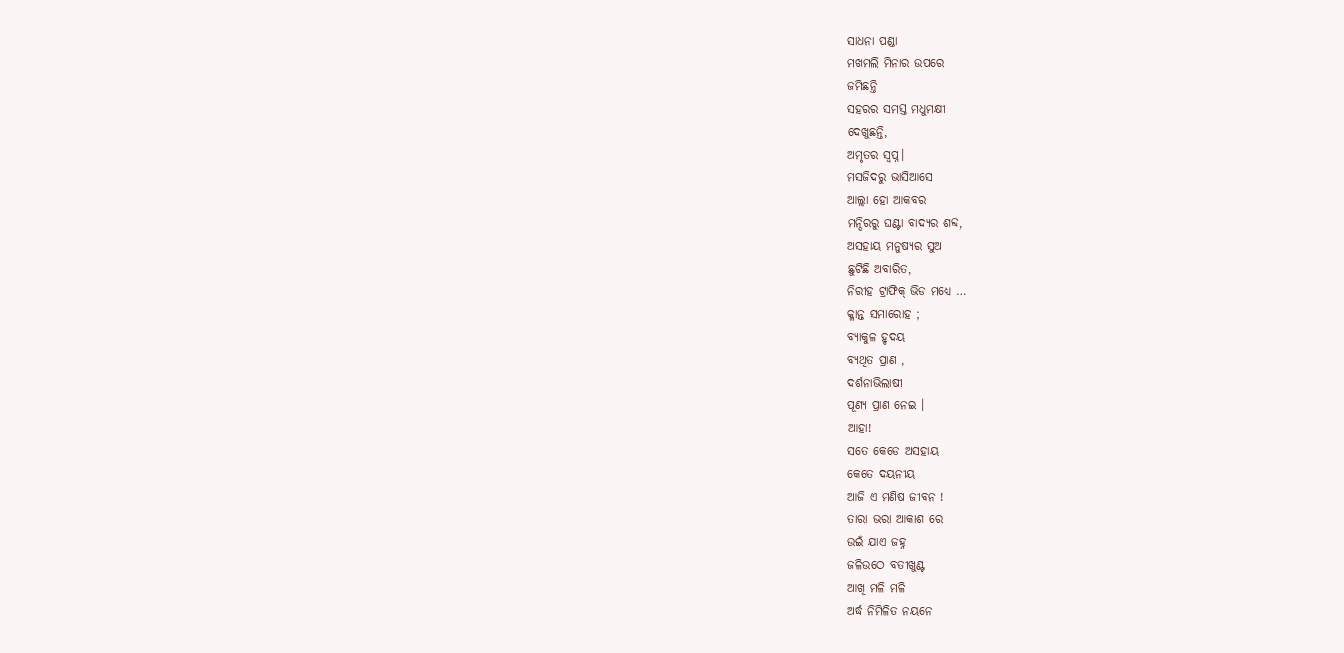ସାଧନା ପଣ୍ଡା
ମଖମଲି ମିନାର ଉପରେ
ଜମିଛନ୍ତି
ସହରର ସମସ୍ତ ମଧୁମକ୍ଷୀ
ଦେଖୁଛନ୍ତି,
ଅମୃତର ସ୍ବପ୍ନ।
ମସଜିଦରୁ ଭାସିଆସେ
ଆଲ୍ଲା ହୋ ଆକବର
ମନ୍ଦିରରୁ ଘଣ୍ଟା ବାଦ୍ୟର ଶବ୍ଦ,
ଅସହାୟ ମନୁଷ୍ୟର ସୁଅ
ଛୁଟିଛି ଅବାରିତ,
ନିରୀହ ଟ୍ରାଫିକ୍ ଭିଡ ମଧ୍ୟେ …
କ୍ଳାନ୍ତ ସମାରୋହ ;
ବ୍ୟାକୁଳ ହୃଦୟ
ବ୍ୟଥିତ ପ୍ରାଣ ,
ଦର୍ଶନାଭିଲାଷୀ
ପୂଣ୍ୟ ପ୍ରାଣ ନେଇ ।
ଆହା!
ସତେ କେଡେ ଅସହାୟ
କେତେ ଦୟନୀୟ
ଆଜି ଏ ମଣିଷ ଜୀବନ !
ତାରା ଭରା ଆକାଶ ରେ
ଉଇଁ ଯାଏ ଜହ୍ନ
ଜଳିଉଠେ ବତୀଖୁଣ୍ଟ
ଆଖି ମଳି ମଳି
ଅର୍ଦ୍ଧ ନିମିଳିତ ନୟନେ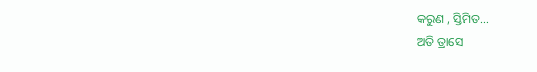କରୁଣ , ସ୍ତିମିତ…
ଅତି ତ୍ରାସେ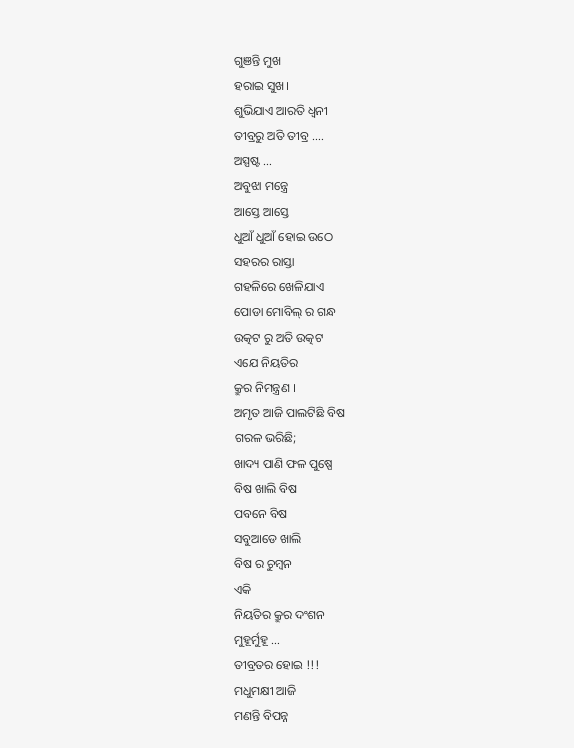ଗୁଞନ୍ତି ମୁଖ
ହରାଇ ସୁଖ।
ଶୁଭିଯାଏ ଆରତି ଧ୍ୱନୀ
ତୀବ୍ରରୁ ଅତି ତୀବ୍ର ….
ଅସ୍ପଷ୍ଟ …
ଅବୁଝା ମନ୍ତ୍ରେ
ଆସ୍ତେ ଆସ୍ତେ
ଧୁଆଁ ଧୁଆଁ ହୋଇ ଉଠେ
ସହରର ରାସ୍ତା
ଗହଳିରେ ଖେଳିଯାଏ
ପୋଡା ମୋବିଲ୍ ର ଗନ୍ଧ
ଉତ୍କଟ ରୁ ଅତି ଉତ୍କଟ
ଏଯେ ନିୟତିର
କ୍ରୁର ନିମନ୍ତ୍ରଣ ।
ଅମୃତ ଆଜି ପାଲଟିଛି ବିଷ
ଗରଳ ଭରିଛି;
ଖାଦ୍ୟ ପାଣି ଫଳ ପୁଷ୍ପେ
ବିଷ ଖାଲି ବିଷ
ପବନେ ବିଷ
ସବୁଆଡେ ଖାଲି
ବିଷ ର ଚୁମ୍ବନ
ଏକି
ନିୟତିର କ୍ରୁର ଦଂଶନ
ମୁହୂର୍ମୁହୂ …
ତୀବ୍ରତର ହୋଇ !!!
ମଧୁମକ୍ଷୀ ଆଜି
ମଣନ୍ତି ବିପନ୍ନ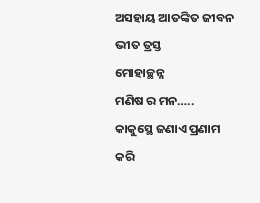ଅସହାୟ ଆତଙ୍କିତ ଜୀବନ
ଭୀତ ତ୍ରସ୍ତ
ମୋହାଚ୍ଛନ୍ନ
ମଣିଷ ର ମନ…..
କାକୁସ୍ଥେ ଜଣାଏ ପ୍ରଣାମ
କରି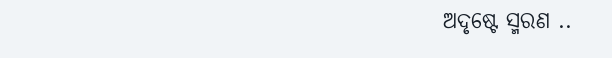ଅଦୃଷ୍ଟେ ସ୍ମରଣ ..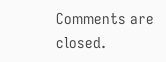Comments are closed.